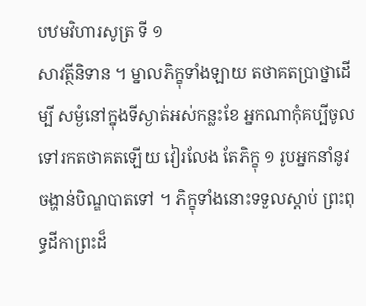បឋមវិហារសូត្រ ទី ១
សាវត្ថីនិទាន ។ ម្នាលភិក្ខុទាំងឡាយ តថាគតប្រាថ្នាដើម្បី សម្ងំនៅក្នុងទីស្ងាត់អស់កន្លះខែ អ្នកណាកុំគប្បីចូលទៅរកតថាគតឡើយ វៀរលែង តែភិក្ខុ ១ រូបអ្នកនាំនូវចង្ហាន់បិណ្ឌបាតទៅ ។ ភិក្ខុទាំងនោះទទួលស្តាប់ ព្រះពុទ្ធដីកាព្រះដ៏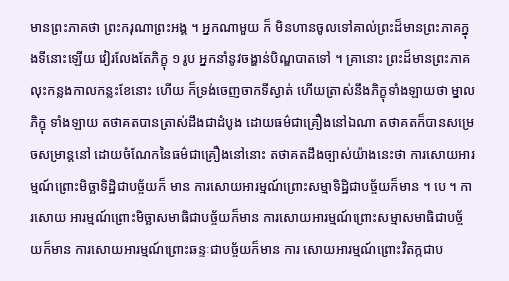មានព្រះភាគថា ព្រះករុណាព្រះអង្គ ។ អ្នកណាមួយ ក៏ មិនហានចូលទៅគាល់ព្រះដ៏មានព្រះភាគក្នុងទីនោះឡើយ វៀរលែងតែភិក្ខុ ១ រូប អ្នកនាំនូវចង្ហាន់បិណ្ឌបាតទៅ ។ គ្រានោះ ព្រះដ៏មានព្រះភាគ លុះកន្លងកាលកន្លះខែនោះ ហើយ ក៏ទ្រង់ចេញចាកទីស្ងាត់ ហើយត្រាស់នឹងភិក្ខុទាំងឡាយថា ម្នាលភិក្ខុ ទាំងឡាយ តថាគតបានត្រាស់ដឹងជាដំបូង ដោយធម៌ជាគ្រឿងនៅឯណា តថាគតក៏បានសម្រេចសម្រាន្តនៅ ដោយចំណែកនៃធម៌ជាគ្រឿងនៅនោះ តថាគតដឹងច្បាស់យ៉ាងនេះថា ការសោយអារម្មណ៍ព្រោះមិច្ឆាទិដ្ឋិជាបច្ច័យក៏ មាន ការសោយអារម្មណ៍ព្រោះសម្មាទិដ្ឋិជាបច្ច័យក៏មាន ។ បេ ។ ការសោយ អារម្មណ៍ព្រោះមិច្ឆាសមាធិជាបច្ច័យក៏មាន ការសោយអារម្មណ៍ព្រោះសម្មាសមាធិជាបច្ច័យក៏មាន ការសោយអារម្មណ៍ព្រោះឆន្ទៈជាបច្ច័យក៏មាន ការ សោយអារម្មណ៍ព្រោះវិតក្កជាប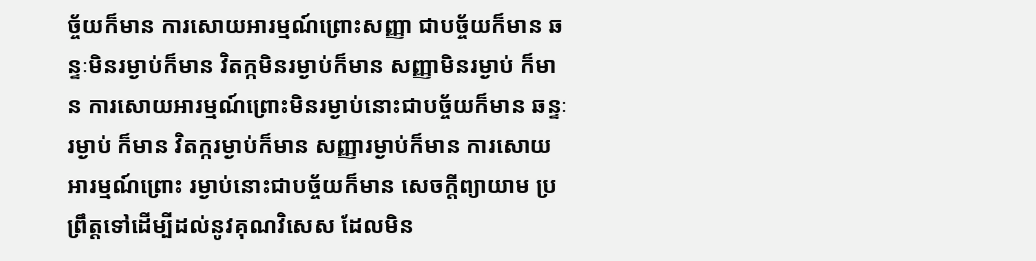ច្ច័យក៏មាន ការសោយអារម្មណ៍ព្រោះសញ្ញា ជាបច្ច័យក៏មាន ឆន្ទៈមិនរម្ងាប់ក៏មាន វិតក្កមិនរម្ងាប់ក៏មាន សញ្ញាមិនរម្ងាប់ ក៏មាន ការសោយអារម្មណ៍ព្រោះមិនរម្ងាប់នោះជាបច្ច័យក៏មាន ឆន្ទៈរម្ងាប់ ក៏មាន វិតក្ករម្ងាប់ក៏មាន សញ្ញារម្ងាប់ក៏មាន ការសោយអារម្មណ៍ព្រោះ រម្ងាប់នោះជាបច្ច័យក៏មាន សេចក្តីព្យាយាម ប្រព្រឹត្តទៅដើម្បីដល់នូវគុណវិសេស ដែលមិន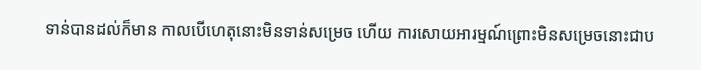ទាន់បានដល់ក៏មាន កាលបើហេតុនោះមិនទាន់សម្រេច ហើយ ការសោយអារម្មណ៍ព្រោះមិនសម្រេចនោះជាប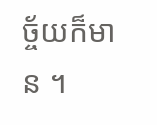ច្ច័យក៏មាន ។